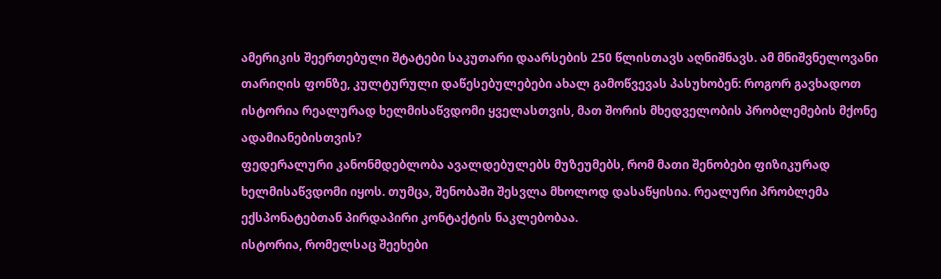ამერიკის შეერთებული შტატები საკუთარი დაარსების 250 წლისთავს აღნიშნავს. ამ მნიშვნელოვანი თარიღის ფონზე, კულტურული დაწესებულებები ახალ გამოწვევას პასუხობენ: როგორ გავხადოთ ისტორია რეალურად ხელმისაწვდომი ყველასთვის, მათ შორის მხედველობის პრობლემების მქონე ადამიანებისთვის?
ფედერალური კანონმდებლობა ავალდებულებს მუზეუმებს, რომ მათი შენობები ფიზიკურად ხელმისაწვდომი იყოს. თუმცა, შენობაში შესვლა მხოლოდ დასაწყისია. რეალური პრობლემა ექსპონატებთან პირდაპირი კონტაქტის ნაკლებობაა.
ისტორია, რომელსაც შეეხები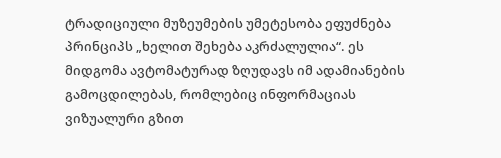ტრადიციული მუზეუმების უმეტესობა ეფუძნება პრინციპს „ხელით შეხება აკრძალულია“. ეს მიდგომა ავტომატურად ზღუდავს იმ ადამიანების გამოცდილებას, რომლებიც ინფორმაციას ვიზუალური გზით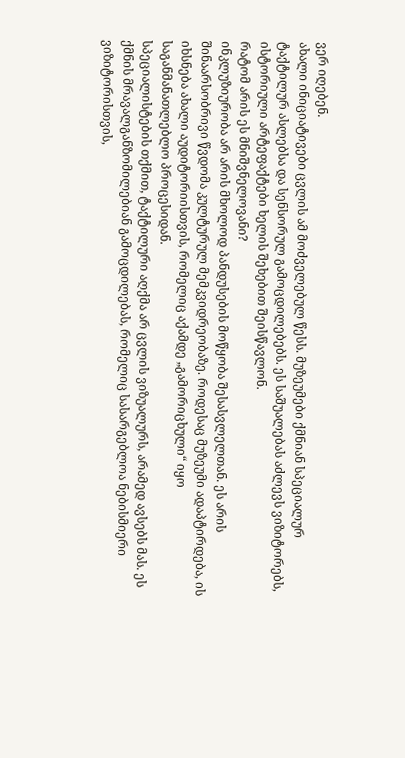ვერ იღებენ.
ახალი ინიციატივები ცვლის ამ მოძველებულ წესს. მუზეუმები ქმნიან სპეციალურ ტაქტილურ ასლებსა და სენსორულ გამოცდილებებს. ეს საშუალებას აძლევს ვიზიტორებს, ისტორიული არტეფაქტები ხელის შეხებით შეისწავლონ.
რატომ არის ეს მნიშვნელოვანი?
ინკლუზიურობა არ არის მხოლოდ პანდუსების მოწყობა შესასვლელთან. ეს არის შინაარსობრივი წვდომა კულტურულ მემკვიდრეობაზე. როდესაც მუზეუმი ადაპტირდება, ის იხსნება ახალი აუდიტორიისთვის, რომელიც აქამდე „გამორიცხული“ იყო საგანმანათლებლო პროცესიდან.
სპეციალისტების თქმით, ტაქტილური აღქმა არ ცვლის ვიზუალურს, არამედ ავსებს მას. ეს ქმნის მრავალგანზომილებიან გამოცდილებას, რომელიც სასარგებლოა ნებისმიერი ვიზიტორისთვის,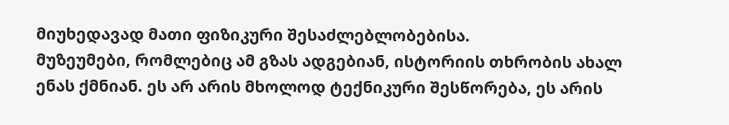მიუხედავად მათი ფიზიკური შესაძლებლობებისა.
მუზეუმები, რომლებიც ამ გზას ადგებიან, ისტორიის თხრობის ახალ ენას ქმნიან. ეს არ არის მხოლოდ ტექნიკური შესწორება, ეს არის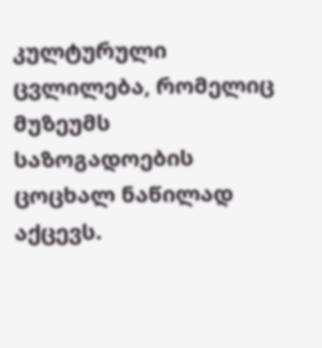კულტურული ცვლილება, რომელიც მუზეუმს საზოგადოების ცოცხალ ნაწილად აქცევს.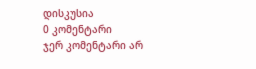დისკუსია
0 კომენტარი
ჯერ კომენტარი არ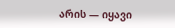არის — იყავი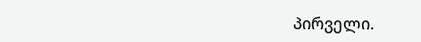პირველი.